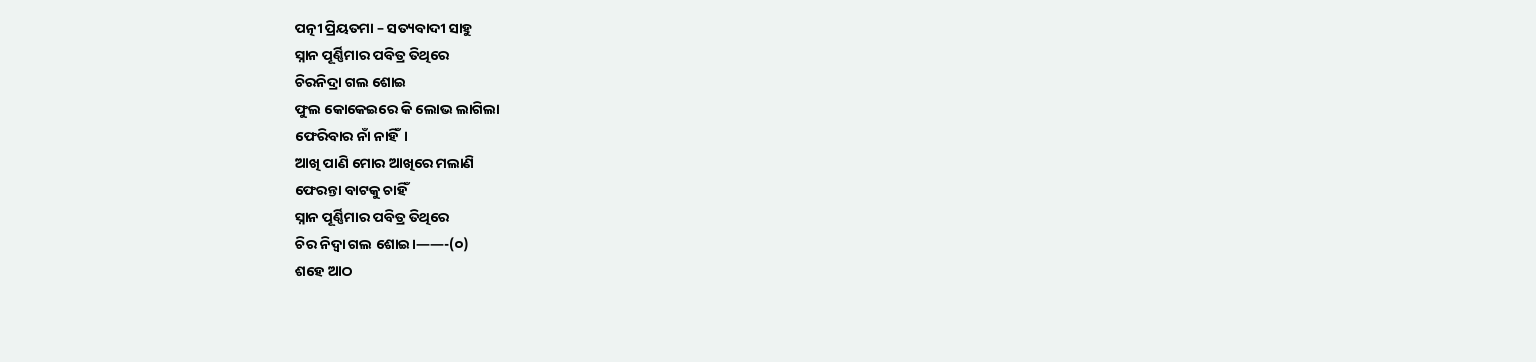ପତ୍ନୀ ପ୍ରିୟତମା – ସତ୍ୟବାଦୀ ସାହୁ
ସ୍ନାନ ପୂର୍ଣ୍ଣିମାର ପବିତ୍ର ତିଥିରେ
ଚିରନିଦ୍ରା ଗଲ ଶୋଇ
ଫୁଲ କୋକେଇରେ କି ଲୋଭ ଲାଗିଲା
ଫେରିବାର ନାଁ ନାହିଁ।
ଆଖି ପାଣି ମୋର ଆଖିରେ ମଲାଣି
ଫେରନ୍ତା ବାଟକୁ ଚାହିଁ
ସ୍ନାନ ପୂର୍ଣ୍ଣିମାର ପବିତ୍ର ତିଥିରେ
ଚିର ନିଦ୍ଵା ଗଲ ଶୋଇ।——-(୦)
ଶହେ ଆଠ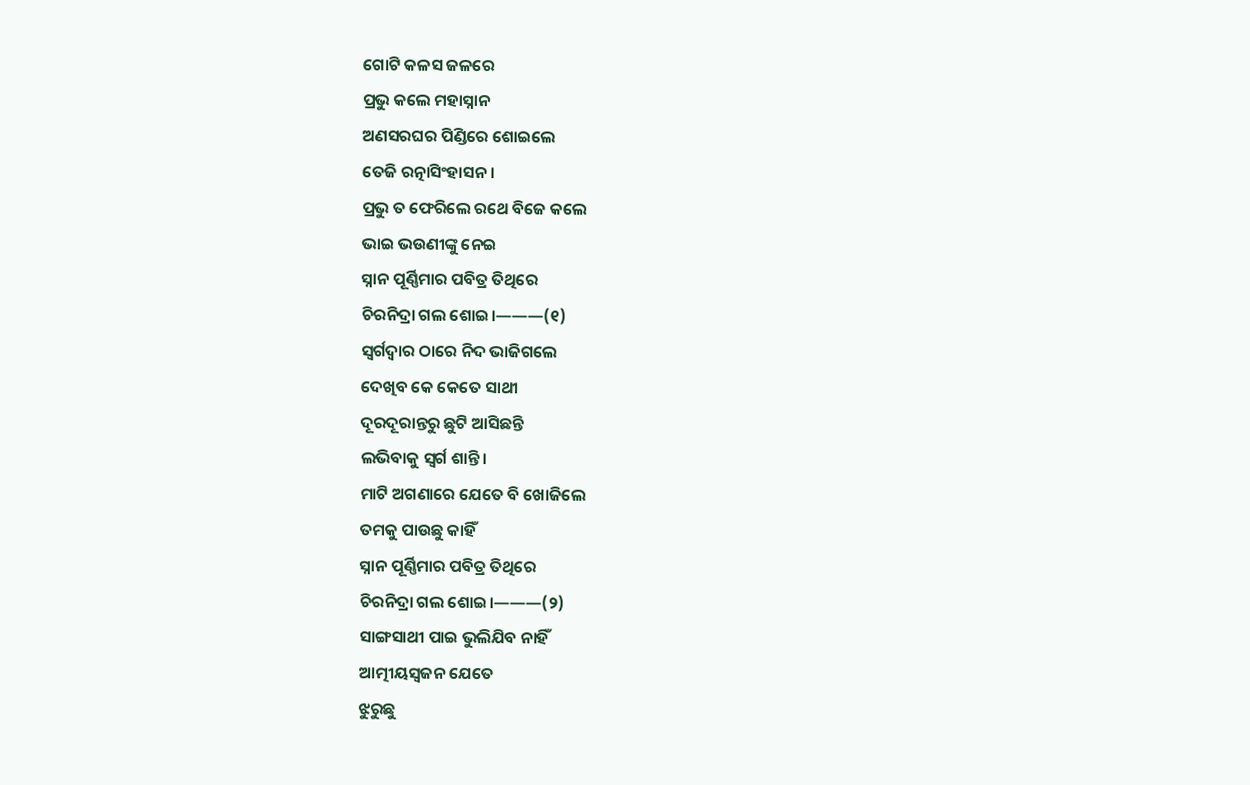ଗୋଟି କଳସ ଜଳରେ
ପ୍ରଭୁ କଲେ ମହାସ୍ନାନ
ଅଣସରଘର ପିଣ୍ଡିରେ ଶୋଇଲେ
ତେଜି ରତ୍ନାସିଂହାସନ।
ପ୍ରଭୁ ତ ଫେରିଲେ ରଥେ ବିଜେ କଲେ
ଭାଇ ଭଉଣୀଙ୍କୁ ନେଇ
ସ୍ନାନ ପୂର୍ଣ୍ଣିମାର ପବିତ୍ର ତିଥିରେ
ଚିରନିଦ୍ରା ଗଲ ଶୋଇ।———(୧)
ସ୍ଵର୍ଗଦ୍ଵାର ଠାରେ ନିଦ ଭାଜିଗଲେ
ଦେଖିବ କେ କେତେ ସାଥୀ
ଦୂରଦୂରାନ୍ତରୁ ଛୁଟି ଆସିଛନ୍ତି
ଲଭିବାକୁ ସ୍ଵର୍ଗ ଶାନ୍ତି।
ମାଟି ଅଗଣାରେ ଯେତେ ବି ଖୋଜିଲେ
ତମକୁ ପାଉଛୁ କାହିଁ
ସ୍ନାନ ପୂର୍ଣ୍ଣିମାର ପବିତ୍ର ତିଥିରେ
ଚିରନିଦ୍ରା ଗଲ ଶୋଇ।———(୨)
ସାଙ୍ଗସାଥୀ ପାଇ ଭୁଲିଯିବ ନାହିଁ
ଆତ୍ମୀୟସ୍ଵଜନ ଯେତେ
ଝୁରୁଛୁ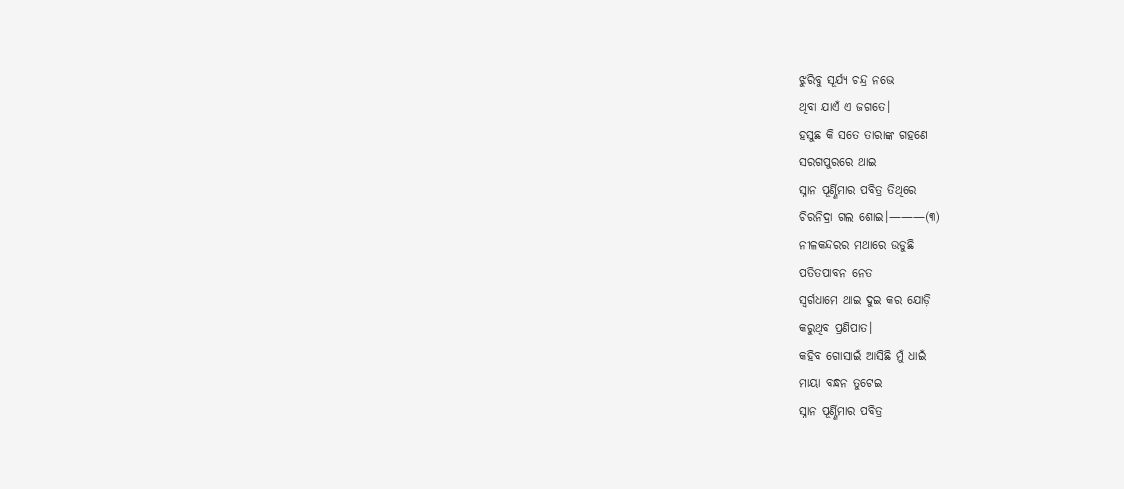ଝୁରିବୁ ସୂର୍ଯ୍ୟ ଚନ୍ଦ୍ର ନଭେ
ଥିବା ଯାଏଁ ଏ ଜଗତେ।
ହସୁଛ କି ସତେ ତାରାଙ୍କ ଗହଣେ
ସରଗପୁରରେ ଥାଇ
ସ୍ନାନ ପୂର୍ଣ୍ଣିମାର ପବିତ୍ର ତିଥିରେ
ଚିରନିଦ୍ରା ଗଲ ଶୋଇ।———(୩)
ନୀଳକନ୍ଦରର ମଥାରେ ଉଡୁଛି
ପତିତପାବନ ନେତ
ସ୍ଵର୍ଗଧାମେ ଥାଇ ଦୁଇ କର ଯୋଡ଼ି
କରୁଥିବ ପ୍ରଣିପାତ।
କହିବ ଗୋସାଇଁ ଆସିଛି ମୁଁ ଧାଇଁ
ମାୟା ବନ୍ଧନ ତୁଟେଇ
ସ୍ନାନ ପୂର୍ଣ୍ଣିମାର ପବିତ୍ର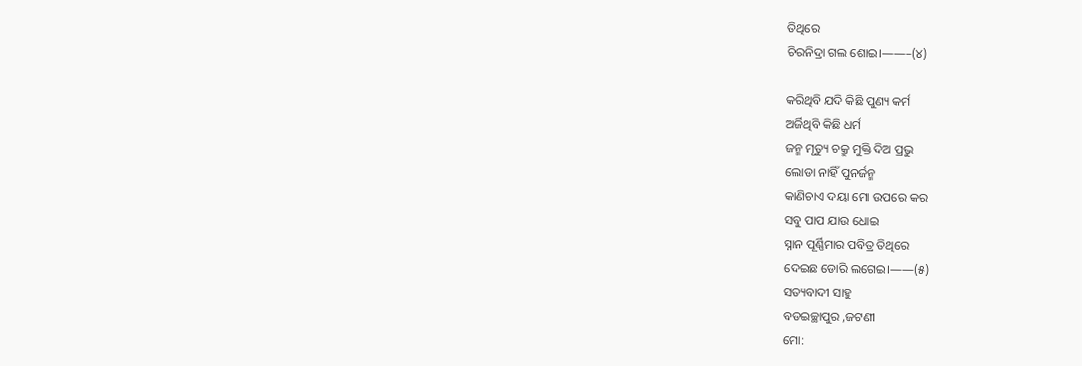ତିଥିରେ
ଚିରନିଦ୍ରା ଗଲ ଶୋଇ।——–(୪)

କରିଥିବି ଯଦି କିଛି ପୁଣ୍ୟ କର୍ମ
ଅର୍ଜିଥିବି କିଛି ଧର୍ମ
ଜନ୍ମ ମୃତ୍ୟୁ ଚକ୍ରୁ ମୁକ୍ତି ଦିଅ ପ୍ରଭୁ
ଲୋଡା ନାହିଁ ପୁନର୍ଜନ୍ମ
କାଣିଚାଏ ଦୟା ମୋ ଉପରେ କର
ସବୁ ପାପ ଯାଉ ଧୋଇ
ସ୍ନାନ ପୂର୍ଣ୍ଣିମାର ପବିତ୍ର ତିଥିରେ
ଦେଇଛ ଡୋରି ଲଗେଇ।——(୫)
ସତ୍ୟବାଦୀ ସାହୁ
ବଡଇଚ୍ଛାପୁର ,ଜଟଣୀ
ମୋ: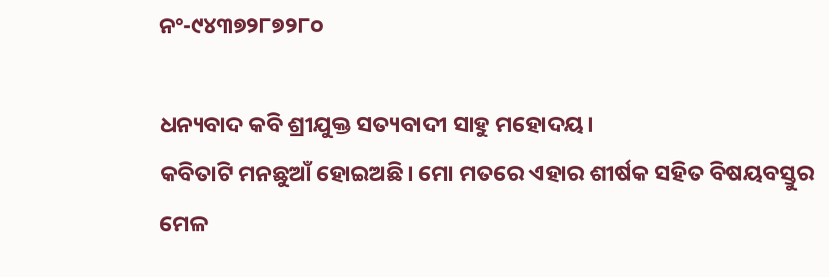ନଂ-୯୪୩୭୨୮୭୨୮୦

ଧନ୍ୟବାଦ କବି ଶ୍ରୀଯୁକ୍ତ ସତ୍ୟବାଦୀ ସାହୁ ମହୋଦୟ।
କବିତାଟି ମନଛୁଆଁ ହୋଇଅଛି। ମୋ ମତରେ ଏହାର ଶୀର୍ଷକ ସହିତ ବିଷୟବସ୍ତୁର ମେଳ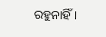ରହୁନାହିଁ।